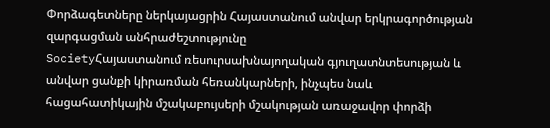Փորձագետները ներկայացրին Հայաստանում անվար երկրագործության զարգացման անհրաժեշտությունը
SocietyՀայաստանում ռեսուրսախնայողական գյուղատնտեսության և անվար ցանքի կիրառման հեռանկարների, ինչպես նաև հացահատիկային մշակաբույսերի մշակության առաջավոր փորձի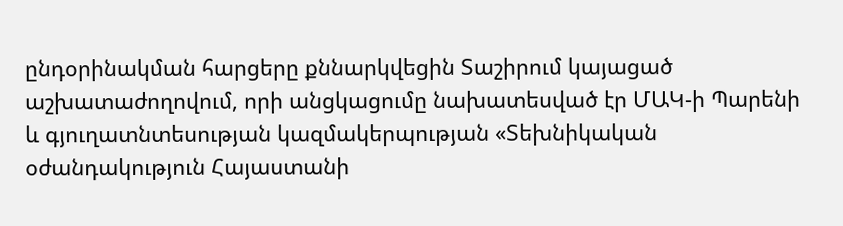ընդօրինակման հարցերը քննարկվեցին Տաշիրում կայացած աշխատաժողովում, որի անցկացումը նախատեսված էր ՄԱԿ-ի Պարենի և գյուղատնտեսության կազմակերպության «Տեխնիկական օժանդակություն Հայաստանի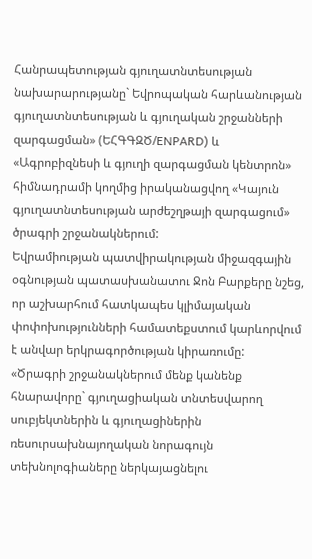Հանրապետության գյուղատնտեսության նախարարությանը` Եվրոպական հարևանության գյուղատնտեսության և գյուղական շրջանների զարգացման» (ԵՀԳԳԶԾ/ENPARD) և «Ագրոբիզնեսի և գյուղի զարգացման կենտրոն» հիմնադրամի կողմից իրականացվող «Կայուն գյուղատնտեսության արժեշղթայի զարգացում» ծրագրի շրջանակներում:
Եվրամիության պատվիրակության միջազգային օգնության պատասխանատու Ջոն Բարքերը նշեց, որ աշխարհում հատկապես կլիմայական փոփոխությունների համատեքստում կարևորվում է անվար երկրագործության կիրառումը:
«Ծրագրի շրջանակներում մենք կանենք հնարավորը` գյուղացիական տնտեսվարող սուբյեկտներին և գյուղացիներին ռեսուրսախնայողական նորագույն տեխնոլոգիաները ներկայացնելու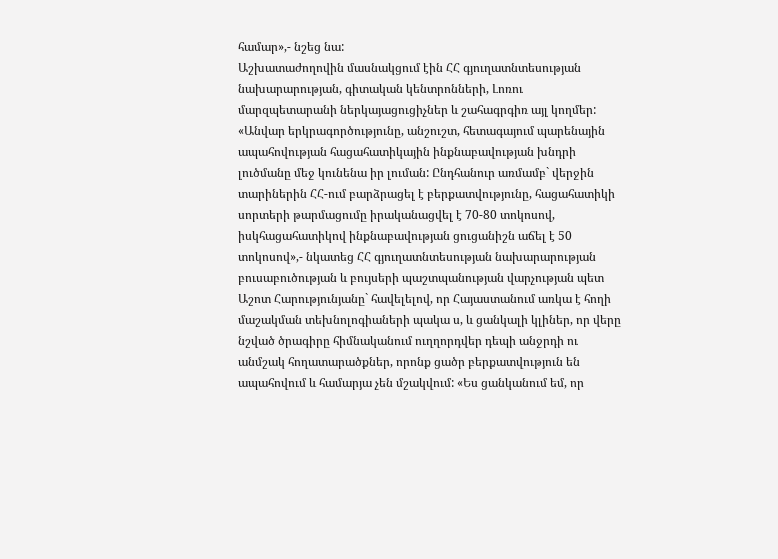համար»,- նշեց նա:
Աշխատաժողովին մասնակցում էին ՀՀ գյուղատնտեսության նախարարության, գիտական կենտրոնների, Լոռու մարզպետարանի ներկայացուցիչներ և շահագրգիռ այլ կողմեր:
«Անվար երկրագործությունը, անշուշտ, հետագայում պարենային ապահովության հացահատիկային ինքնաբավության խնդրի լուծմանը մեջ կունենա իր լուման: Ընդհանուր առմամբ` վերջին տարիներին ՀՀ-ում բարձրացել է բերքատվությունը, հացահատիկի սորտերի թարմացումը իրականացվել է 70-80 տոկոսով, իսկհացահատիկով ինքնաբավության ցուցանիշն աճել է 50 տոկոսով»,- նկատեց ՀՀ գյուղատնտեսության նախարարության բուսաբուծության և բույսերի պաշտպանության վարչության պետ Աշոտ Հարությունյանը` հավելելով, որ Հայաստանում առկա է հողի մաշակման տեխնոլոգիաների պակա ս, և ցանկալի կլիներ, որ վերը նշված ծրագիրը հիմնականում ուղղորդվեր դեպի անջրդի ու անմշակ հողատարածքներ, որոնք ցածր բերքատվություն են ապահովում և համարյա չեն մշակվում: «Ես ցանկանում եմ, որ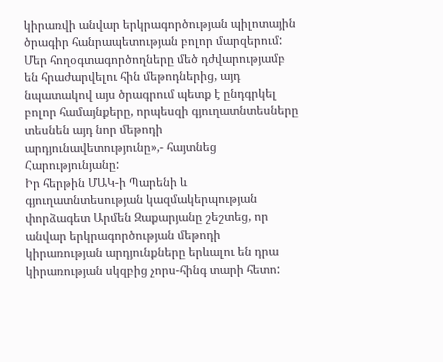կիրառվի անվար երկրագործության պիլոտային ծրագիր հանրապետության բոլոր մարզերում: Մեր հողօգտագործողները մեծ դժվարությամբ են հրաժարվելու հին մեթոդներից, այդ նպատակով այս ծրագրում պետք է ընդգրկել բոլոր համայնքերը, որպեսզի գյուղատնտեսները տեսնեն այդ նոր մեթոդի արդյունավետությունը»,- հայտնեց Հարությունյանը:
Իր հերթին ՄԱԿ-ի Պարենի և գյուղատնտեսության կազմակերպության փորձագետ Արմեն Զաքարյանը շեշտեց, որ անվար երկրագործության մեթոդի կիրառության արդյունքները երևալու են դրա կիրառության սկզբից չորս-հինգ տարի հետո: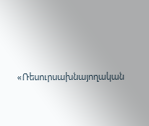«Ռեսուրսախնայողական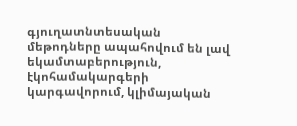գյուղատնտեսական մեթոդները ապահովում են լավ եկամտաբերություն, էկոհամակարգերի կարգավորում, կլիմայական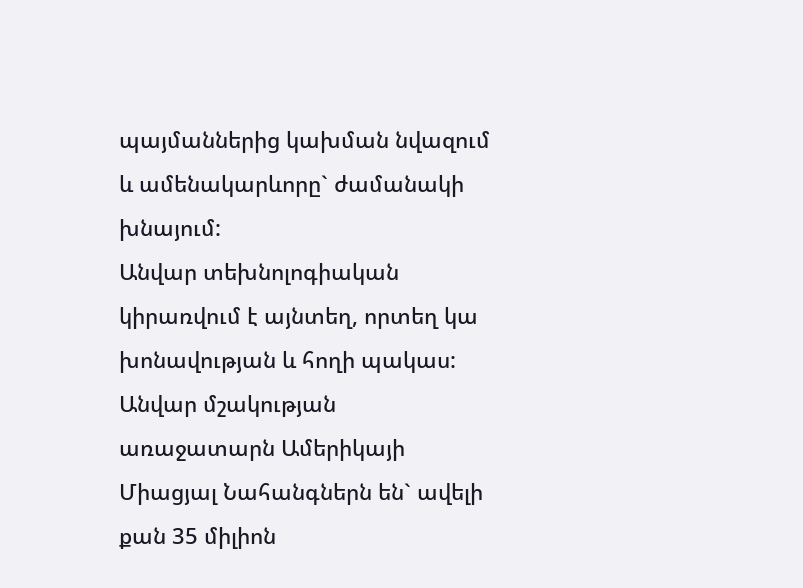պայմաններից կախման նվազում և ամենակարևորը` ժամանակի խնայում:
Անվար տեխնոլոգիական կիրառվում է այնտեղ, որտեղ կա խոնավության և հողի պակաս: Անվար մշակության առաջատարն Ամերիկայի Միացյալ Նահանգներն են` ավելի քան 35 միլիոն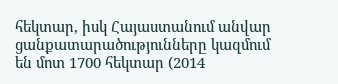հեկտար, իսկ Հայաստանում անվար ցանքատարածությունները կազմում են մոտ 1700 հեկտար (2014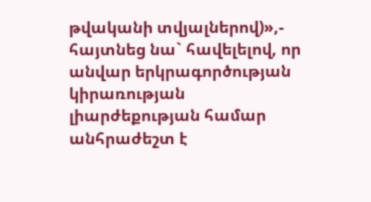թվականի տվյալներով)»,- հայտնեց նա` հավելելով, որ անվար երկրագործության կիրառության լիարժեքության համար անհրաժեշտ է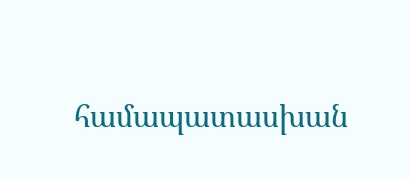համապատասխան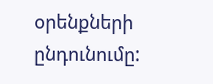օրենքների ընդունումը: